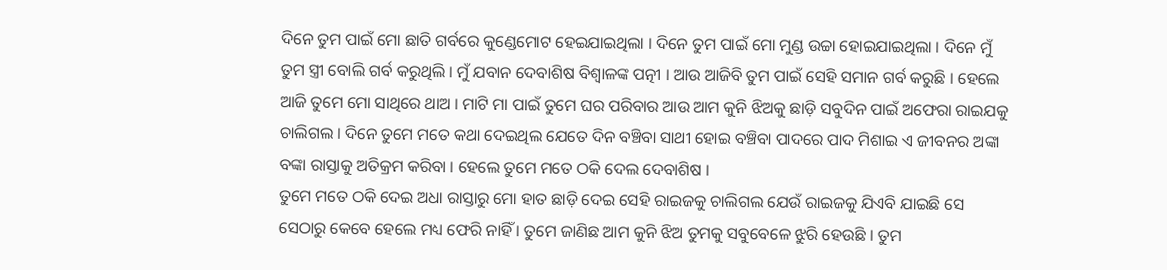ଦିନେ ତୁମ ପାଇଁ ମୋ ଛାତି ଗର୍ବରେ କୁଣ୍ଡେମୋଟ ହେଇଯାଇଥିଲା । ଦିନେ ତୁମ ପାଇଁ ମୋ ମୁଣ୍ଡ ଉଚ୍ଚା ହୋଇଯାଇଥିଲା । ଦିନେ ମୁଁ ତୁମ ସ୍ତ୍ରୀ ବୋଲି ଗର୍ବ କରୁଥିଲି । ମୁଁ ଯବାନ ଦେବାଶିଷ ବିଶ୍ଵାଳଙ୍କ ପତ୍ନୀ । ଆଉ ଆଜିବି ତୁମ ପାଇଁ ସେହି ସମାନ ଗର୍ବ କରୁଛି । ହେଲେ ଆଜି ତୁମେ ମୋ ସାଥିରେ ଥାଅ । ମାଟି ମା ପାଇଁ ତୁମେ ଘର ପରିବାର ଆଉ ଆମ କୁନି ଝିଅକୁ ଛାଡ଼ି ସବୁଦିନ ପାଇଁ ଅଫେରା ରାଇଯକୁ ଚାଲିଗଲ । ଦିନେ ତୁମେ ମତେ କଥା ଦେଇଥିଲ ଯେତେ ଦିନ ବଞ୍ଚିବା ସାଥୀ ହୋଇ ବଞ୍ଚିବା ପାଦରେ ପାଦ ମିଶାଇ ଏ ଜୀବନର ଅଙ୍କା ବଙ୍କା ରାସ୍ତାକୁ ଅତିକ୍ରମ କରିବା । ହେଲେ ତୁମେ ମତେ ଠକି ଦେଲ ଦେବାଶିଷ ।
ତୁମେ ମତେ ଠକି ଦେଇ ଅଧା ରାସ୍ତାରୁ ମୋ ହାତ ଛାଡ଼ି ଦେଇ ସେହି ରାଇଜକୁ ଚାଲିଗଲ ଯେଉଁ ରାଇଜକୁ ଯିଏବି ଯାଇଛି ସେ ସେଠାରୁ କେବେ ହେଲେ ମଧ୍ୟ ଫେରି ନାହିଁ । ତୁମେ ଜାଣିଛ ଆମ କୁନି ଝିଅ ତୁମକୁ ସବୁବେଳେ ଝୁରି ହେଉଛି । ତୁମ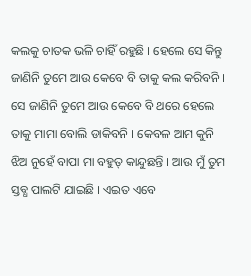କଲକୁ ଚାତକ ଭଳି ଚାହିଁ ରହୁଛି । ହେଲେ ସେ କିନ୍ତୁ ଜାଣିନି ତୁମେ ଆଉ କେବେ ବି ତାକୁ କଲ କରିବନି । ସେ ଜାଣିନି ତୁମେ ଆଉ କେବେ ବି ଥରେ ହେଲେ ତାକୁ ମାମା ବୋଲି ଡାକିବନି । କେବଳ ଆମ କୁନି ଝିଅ ନୁହେଁ ବାପା ମା ବହୁତ୍ କାନ୍ଦୁଛନ୍ତି । ଆଉ ମୁଁ ତୁମ ସ୍ତବ୍ଧ ପାଲଟି ଯାଇଛି । ଏଇତ ଏବେ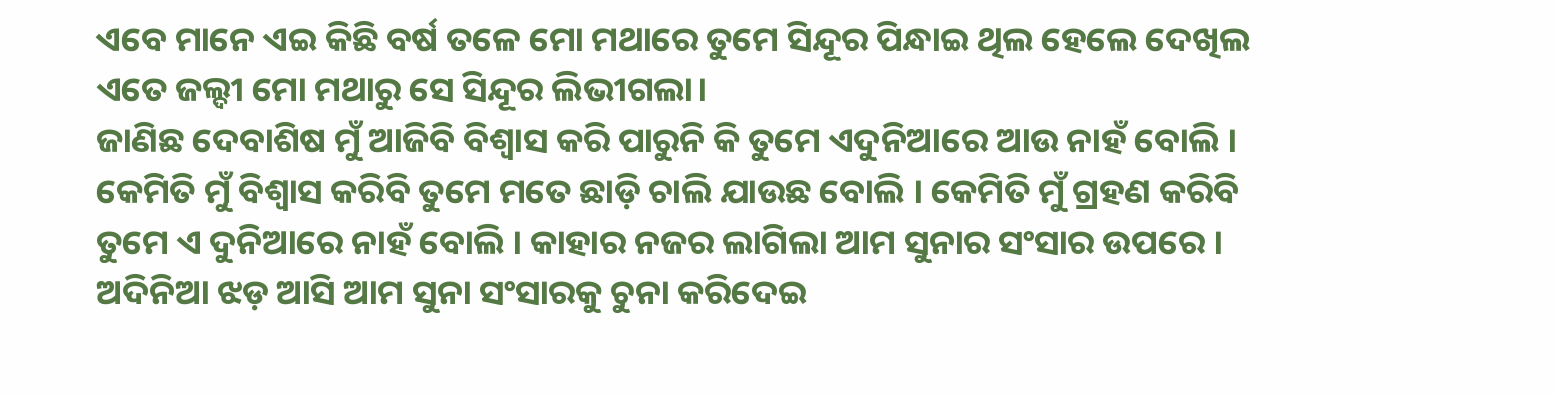ଏବେ ମାନେ ଏଇ କିଛି ବର୍ଷ ତଳେ ମୋ ମଥାରେ ତୁମେ ସିନ୍ଦୂର ପିନ୍ଧାଇ ଥିଲ ହେଲେ ଦେଖିଲ ଏତେ ଜଲ୍ଦୀ ମୋ ମଥାରୁ ସେ ସିନ୍ଦୂର ଲିଭୀଗଲା।
ଜାଣିଛ ଦେବାଶିଷ ମୁଁ ଆଜିବି ବିଶ୍ୱାସ କରି ପାରୁନି କି ତୁମେ ଏଦୁନିଆରେ ଆଉ ନାହଁ ବୋଲି । କେମିତି ମୁଁ ବିଶ୍ୱାସ କରିବି ତୁମେ ମତେ ଛାଡ଼ି ଚାଲି ଯାଉଛ ବୋଲି । କେମିତି ମୁଁ ଗ୍ରହଣ କରିବି ତୁମେ ଏ ଦୁନିଆରେ ନାହଁ ବୋଲି । କାହାର ନଜର ଲାଗିଲା ଆମ ସୁନାର ସଂସାର ଉପରେ । ଅଦିନିଆ ଝଡ଼ ଆସି ଆମ ସୁନା ସଂସାରକୁ ଚୁନା କରିଦେଇ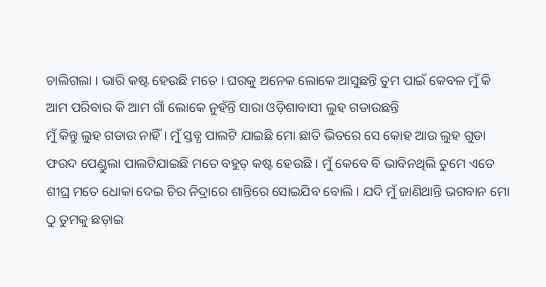ଚାଲିଗଲା । ଭାରି କଷ୍ଟ ହେଉଛି ମତେ । ଘରକୁ ଅନେକ ଲୋକେ ଆସୁଛନ୍ତି ତୁମ ପାଇଁ କେବଳ ମୁଁ କି ଆମ ପରିବାର କି ଆମ ଗାଁ ଲୋକେ ନୁହଁନ୍ତି ସାରା ଓଡ଼ିଶାବାସୀ ଲୁହ ଗଡାଉଛନ୍ତି
ମୁଁ କିନ୍ତୁ ଲୁହ ଗଡାଉ ନାହିଁ । ମୁଁ ସ୍ତବ୍ଧ ପାଲଟି ଯାଇଛି ମୋ ଛାତି ଭିତରେ ସେ କୋହ ଆଉ ଲୁହ ଗୁଡା ଫରଦ ପେଣ୍ଡୁଲା ପାଲଟିଯାଇଛି ମତେ ବହୁତ୍ କଷ୍ଟ ହେଉଛି । ମୁଁ କେବେ ବି ଭାବିନଥିଲି ତୁମେ ଏତେ ଶୀଘ୍ର ମତେ ଧୋକା ଦେଇ ଚିର ନିଦ୍ରାରେ ଶାନ୍ତିରେ ସୋଇଯିବ ବୋଲି । ଯଦି ମୁଁ ଜାଣିଥାନ୍ତି ଭଗବାନ ମୋ ଠୁ ତୁମକୁ ଛଡ଼ାଇ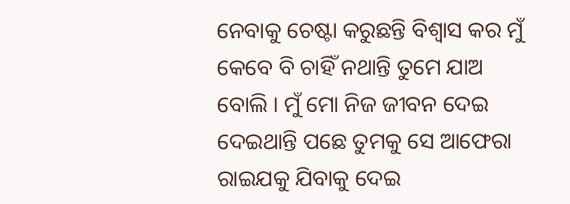ନେବାକୁ ଚେଷ୍ଟା କରୁଛନ୍ତି ବିଶ୍ୱାସ କର ମୁଁ କେବେ ବି ଚାହିଁ ନଥାନ୍ତି ତୁମେ ଯାଅ ବୋଲି । ମୁଁ ମୋ ନିଜ ଜୀବନ ଦେଇ ଦେଇଥାନ୍ତି ପଛେ ତୁମକୁ ସେ ଆଫେରା ରାଇଯକୁ ଯିବାକୁ ଦେଇ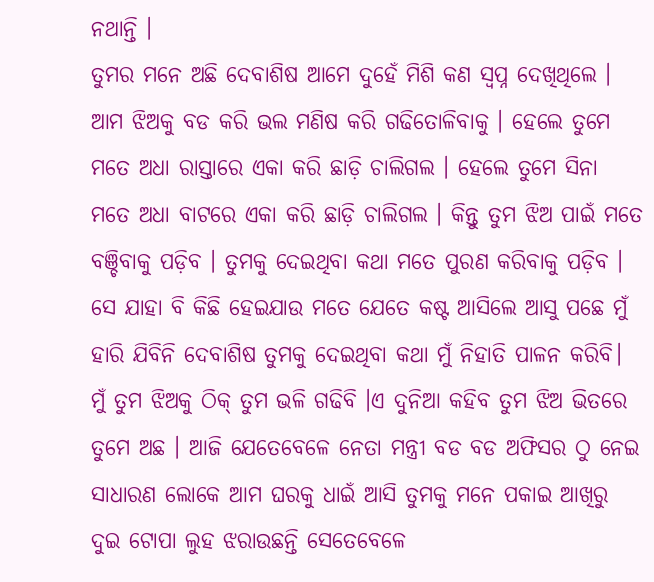ନଥାନ୍ତି ।
ତୁମର ମନେ ଅଛି ଦେବାଶିଷ ଆମେ ଦୁହେଁ ମିଶି କଣ ସ୍ୱପ୍ନ ଦେଖିଥିଲେ । ଆମ ଝିଅକୁ ବଡ କରି ଭଲ ମଣିଷ କରି ଗଢିତୋଳିବାକୁ । ହେଲେ ତୁମେ ମତେ ଅଧା ରାସ୍ତାରେ ଏକା କରି ଛାଡ଼ି ଚାଲିଗଲ । ହେଲେ ତୁମେ ସିନା ମତେ ଅଧା ବାଟରେ ଏକା କରି ଛାଡ଼ି ଚାଲିଗଲ । କିନ୍ତୁ ତୁମ ଝିଅ ପାଇଁ ମତେ ବଞ୍ଚିବାକୁ ପଡ଼ିବ । ତୁମକୁ ଦେଇଥିବା କଥା ମତେ ପୁରଣ କରିବାକୁ ପଡ଼ିବ । ସେ ଯାହା ବି କିଛି ହେଇଯାଉ ମତେ ଯେତେ କଷ୍ଟ ଆସିଲେ ଆସୁ ପଛେ ମୁଁ ହାରି ଯିବିନି ଦେବାଶିଷ ତୁମକୁ ଦେଇଥିବା କଥା ମୁଁ ନିହାତି ପାଳନ କରିବି।
ମୁଁ ତୁମ ଝିଅକୁ ଠିକ୍ ତୁମ ଭଳି ଗଢିବି ।ଏ ଦୁନିଆ କହିବ ତୁମ ଝିଅ ଭିତରେ ତୁମେ ଅଛ । ଆଜି ଯେତେବେଳେ ନେତା ମନ୍ତ୍ରୀ ବଡ ବଡ ଅଫିସର ଠୁ ନେଇ ସାଧାରଣ ଲୋକେ ଆମ ଘରକୁ ଧାଇଁ ଆସି ତୁମକୁ ମନେ ପକାଇ ଆଖିରୁ ଦୁଇ ଟୋପା ଲୁହ ଝରାଉଛନ୍ତି ସେତେବେଳେ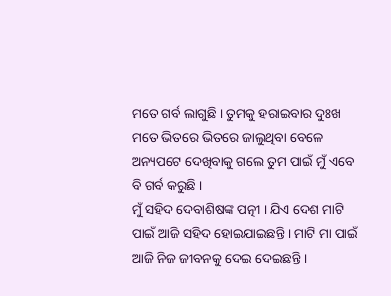ମତେ ଗର୍ବ ଲାଗୁଛି । ତୁମକୁ ହରାଇବାର ଦୁଃଖ ମତେ ଭିତରେ ଭିତରେ ଜାଲୁଥିବା ବେଳେ ଅନ୍ୟପଟେ ଦେଖିବାକୁ ଗଲେ ତୁମ ପାଇଁ ମୁଁ ଏବେ ବି ଗର୍ବ କରୁଛି ।
ମୁଁ ସହିଦ ଦେବାଶିଷଙ୍କ ପତ୍ନୀ । ଯିଏ ଦେଶ ମାଟି ପାଇଁ ଆଜି ସହିଦ ହୋଇଯାଇଛନ୍ତି । ମାଟି ମା ପାଇଁ ଆଜି ନିଜ ଜୀବନକୁ ଦେଇ ଦେଇଛନ୍ତି ।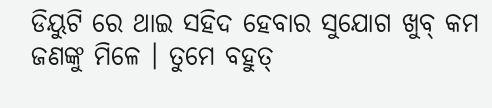ଡିୟୁଟି ରେ ଥାଇ ସହିଦ ହେବାର ସୁଯୋଗ ଖୁବ୍ କମ ଜଣଙ୍କୁ ମିଳେ । ତୁମେ ବହୁତ୍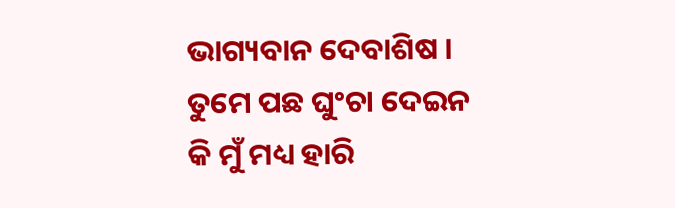ଭାଗ୍ୟବାନ ଦେବାଶିଷ । ତୁମେ ପଛ ଘୁଂଚା ଦେଇନ କି ମୁଁ ମଧ୍ୟ ହାରି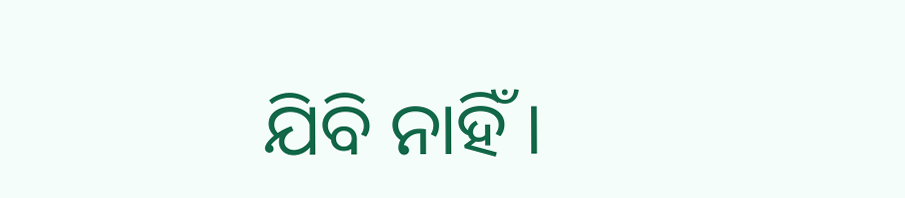ଯିବି ନାହିଁ ।